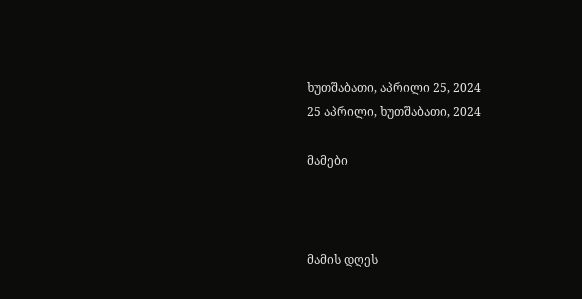ხუთშაბათი, აპრილი 25, 2024
25 აპრილი, ხუთშაბათი, 2024

მამები



მამის დღეს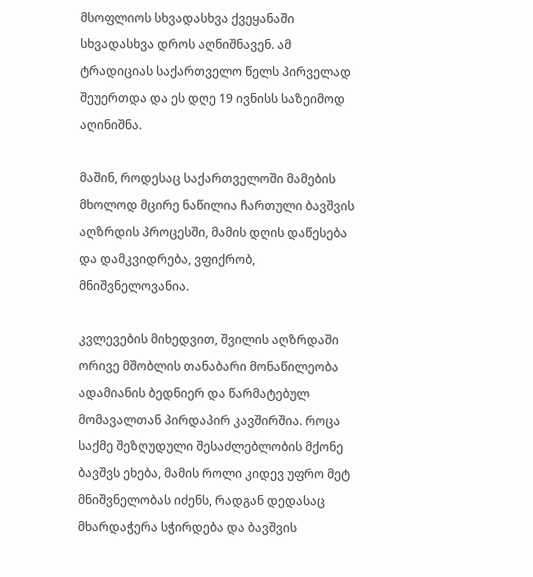მსოფლიოს სხვადასხვა ქვეყანაში სხვადასხვა დროს აღნიშნავენ. ამ ტრადიციას საქართველო წელს პირველად შეუერთდა და ეს დღე 19 ივნისს საზეიმოდ აღინიშნა.

მაშინ, როდესაც საქართველოში მამების მხოლოდ მცირე ნაწილია ჩართული ბავშვის აღზრდის პროცესში, მამის დღის დაწესება და დამკვიდრება, ვფიქრობ, მნიშვნელოვანია.

კვლევების მიხედვით, შვილის აღზრდაში ორივე მშობლის თანაბარი მონაწილეობა ადამიანის ბედნიერ და წარმატებულ მომავალთან პირდაპირ კავშირშია. როცა საქმე შეზღუდული შესაძლებლობის მქონე ბავშვს ეხება, მამის როლი კიდევ უფრო მეტ მნიშვნელობას იძენს, რადგან დედასაც მხარდაჭერა სჭირდება და ბავშვის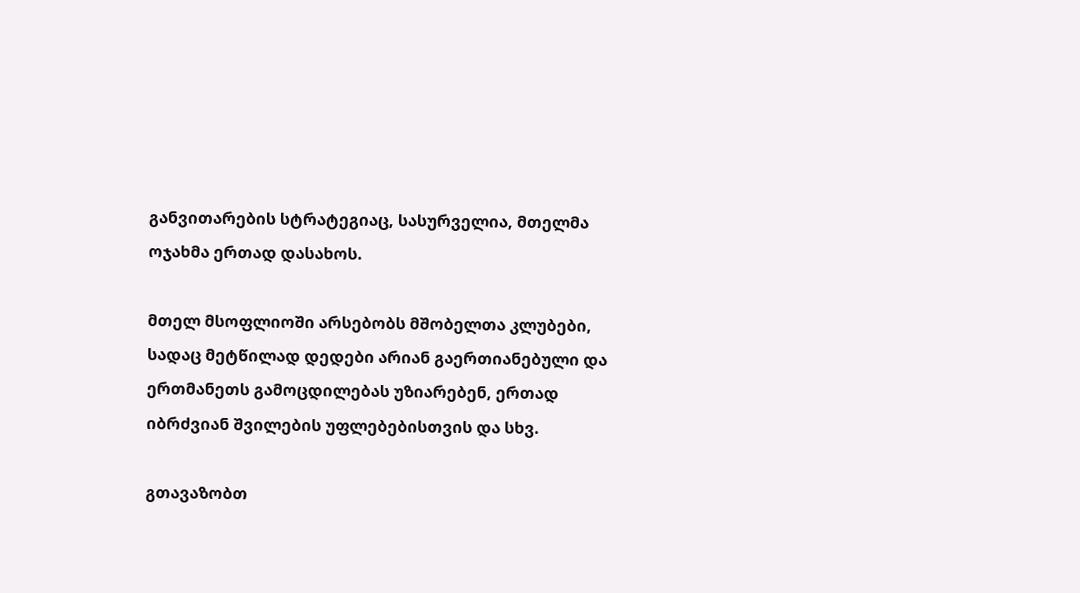განვითარების სტრატეგიაც, სასურველია, მთელმა ოჯახმა ერთად დასახოს.

მთელ მსოფლიოში არსებობს მშობელთა კლუბები, სადაც მეტწილად დედები არიან გაერთიანებული და ერთმანეთს გამოცდილებას უზიარებენ, ერთად იბრძვიან შვილების უფლებებისთვის და სხვ.

გთავაზობთ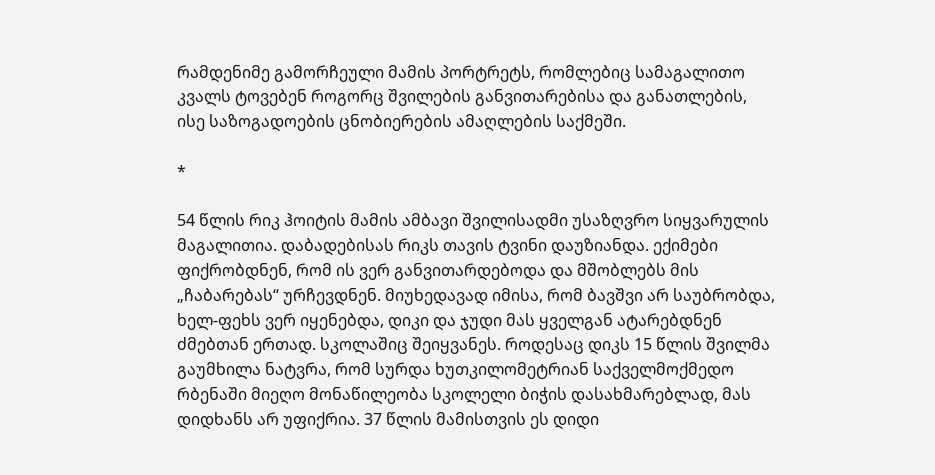რამდენიმე გამორჩეული მამის პორტრეტს, რომლებიც სამაგალითო კვალს ტოვებენ როგორც შვილების განვითარებისა და განათლების, ისე საზოგადოების ცნობიერების ამაღლების საქმეში.

*

54 წლის რიკ ჰოიტის მამის ამბავი შვილისადმი უსაზღვრო სიყვარულის მაგალითია. დაბადებისას რიკს თავის ტვინი დაუზიანდა. ექიმები ფიქრობდნენ, რომ ის ვერ განვითარდებოდა და მშობლებს მის „ჩაბარებას“ ურჩევდნენ. მიუხედავად იმისა, რომ ბავშვი არ საუბრობდა, ხელ-ფეხს ვერ იყენებდა, დიკი და ჯუდი მას ყველგან ატარებდნენ ძმებთან ერთად. სკოლაშიც შეიყვანეს. როდესაც დიკს 15 წლის შვილმა გაუმხილა ნატვრა, რომ სურდა ხუთკილომეტრიან საქველმოქმედო რბენაში მიეღო მონაწილეობა სკოლელი ბიჭის დასახმარებლად, მას დიდხანს არ უფიქრია. 37 წლის მამისთვის ეს დიდი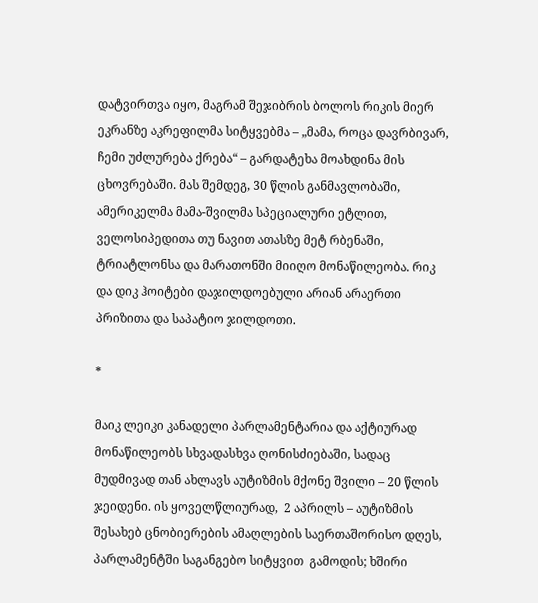დატვირთვა იყო, მაგრამ შეჯიბრის ბოლოს რიკის მიერ ეკრანზე აკრეფილმა სიტყვებმა – „მამა, როცა დავრბივარ, ჩემი უძლურება ქრება“ – გარდატეხა მოახდინა მის ცხოვრებაში. მას შემდეგ, 30 წლის განმავლობაში, ამერიკელმა მამა-შვილმა სპეციალური ეტლით, ველოსიპედითა თუ ნავით ათასზე მეტ რბენაში, ტრიატლონსა და მარათონში მიიღო მონაწილეობა. რიკ და დიკ ჰოიტები დაჯილდოებული არიან არაერთი პრიზითა და საპატიო ჯილდოთი.

*

მაიკ ლეიკი კანადელი პარლამენტარია და აქტიურად მონაწილეობს სხვადასხვა ღონისძიებაში, სადაც მუდმივად თან ახლავს აუტიზმის მქონე შვილი – 20 წლის ჯეიდენი. ის ყოველწლიურად,  2 აპრილს – აუტიზმის შესახებ ცნობიერების ამაღლების საერთაშორისო დღეს, პარლამენტში საგანგებო სიტყვით  გამოდის; ხშირი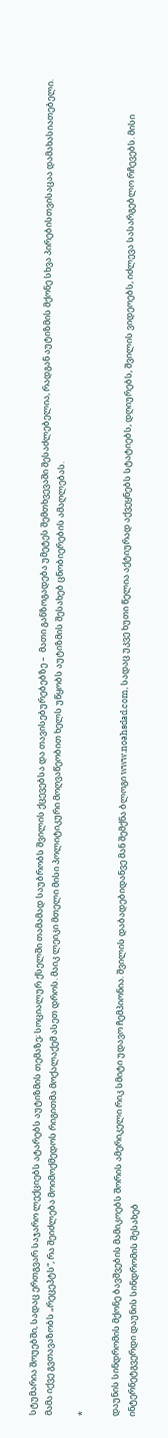სტუმარია შოუებში, სადაც ერთგვარ საჯარო ლექციებს ატარებს აუტიზმის თემაზე; სოციალურ ქსელში თამამად საუბრობს შვილის ქცევებსა და თავისებურებებზე –  მათი განზოგადება უმეტეს შემთხვევაში შესაძლებელია, რადგან აუტიზმის მქონე სხვა პირებისთვისაცაა დამახასიათებელი. მამა იქვე გვთავაზობს „რეცეპტს“, რა შეიძლება მოიმოქმედოს რიგითმა მოქალაქემ ასეთ დროს. მაიკ ლეიკი მთელი მისი პოლიტიკური მოღვაწეობით ხელს უწყობს აუტიზმის შესახებ ცნობიერების ამაღლებას.

*

დაუნის სინდრომის მქონე ბავშვების მამიკოებს შორის ამერიკელი რიკ სმიტი უდავო ჩემპიონია. შვილის დაბადებიდანვე მან შემქნა ბლოგი www.noahsdad.com, სადაც უკვე ხუთი წელია აქტიურად აქვეყნებს სტატიებს, დღიურებს, შვილის ვიდეოებს, იძლევა სასარგებლო რჩევებს. მისი ინტერნეტგვერდი დაუნის სინდრომის შესახებ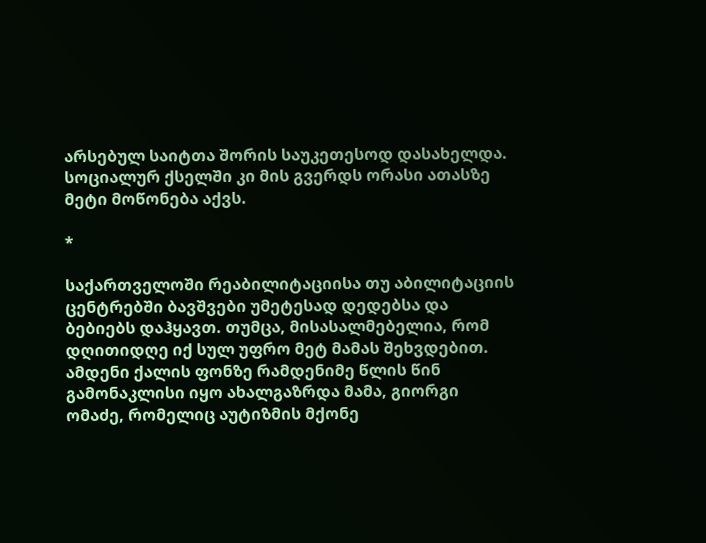არსებულ საიტთა შორის საუკეთესოდ დასახელდა. სოციალურ ქსელში კი მის გვერდს ორასი ათასზე მეტი მოწონება აქვს.

*

საქართველოში რეაბილიტაციისა თუ აბილიტაციის ცენტრებში ბავშვები უმეტესად დედებსა და ბებიებს დაჰყავთ. თუმცა, მისასალმებელია, რომ დღითიდღე იქ სულ უფრო მეტ მამას შეხვდებით. ამდენი ქალის ფონზე რამდენიმე წლის წინ გამონაკლისი იყო ახალგაზრდა მამა, გიორგი ომაძე, რომელიც აუტიზმის მქონე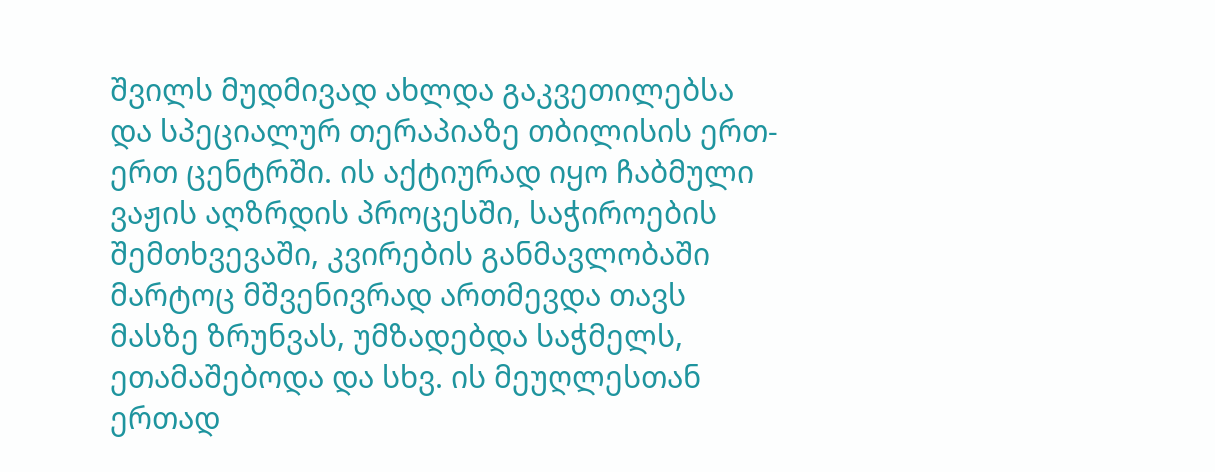შვილს მუდმივად ახლდა გაკვეთილებსა და სპეციალურ თერაპიაზე თბილისის ერთ-ერთ ცენტრში. ის აქტიურად იყო ჩაბმული ვაჟის აღზრდის პროცესში, საჭიროების შემთხვევაში, კვირების განმავლობაში მარტოც მშვენივრად ართმევდა თავს მასზე ზრუნვას, უმზადებდა საჭმელს, ეთამაშებოდა და სხვ. ის მეუღლესთან ერთად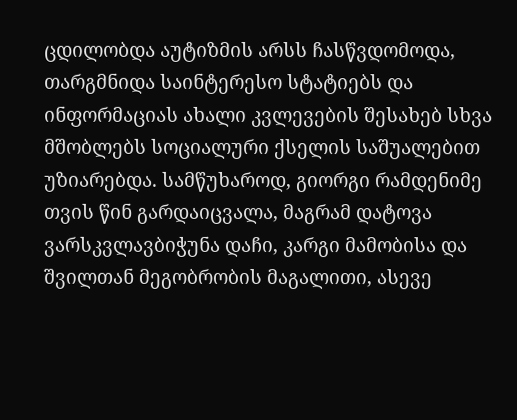ცდილობდა აუტიზმის არსს ჩასწვდომოდა, თარგმნიდა საინტერესო სტატიებს და ინფორმაციას ახალი კვლევების შესახებ სხვა მშობლებს სოციალური ქსელის საშუალებით უზიარებდა. სამწუხაროდ, გიორგი რამდენიმე თვის წინ გარდაიცვალა, მაგრამ დატოვა ვარსკვლავბიჭუნა დაჩი, კარგი მამობისა და შვილთან მეგობრობის მაგალითი, ასევე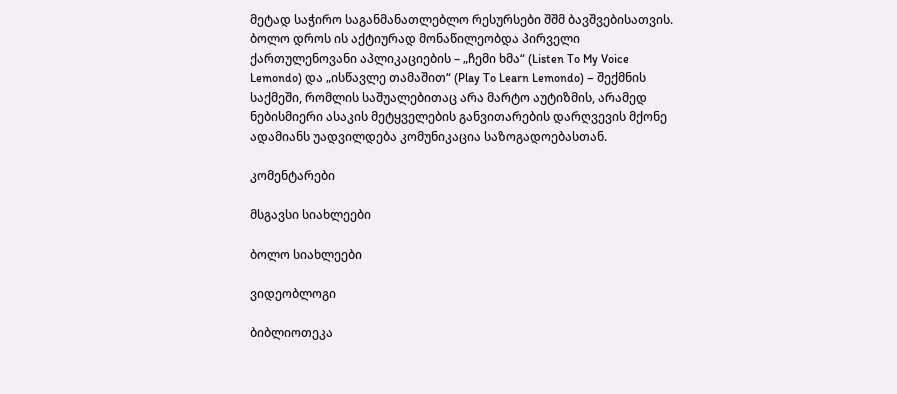მეტად საჭირო საგანმანათლებლო რესურსები შშმ ბავშვებისათვის. ბოლო დროს ის აქტიურად მონაწილეობდა პირველი ქართულენოვანი აპლიკაციების – „ჩემი ხმა“ (Listen To My Voice Lemondo) და „ისწავლე თამაშით“ (Play To Learn Lemondo) – შექმნის საქმეში, რომლის საშუალებითაც არა მარტო აუტიზმის, არამედ ნებისმიერი ასაკის მეტყველების განვითარების დარღვევის მქონე ადამიანს უადვილდება კომუნიკაცია საზოგადოებასთან.

კომენტარები

მსგავსი სიახლეები

ბოლო სიახლეები

ვიდეობლოგი

ბიბლიოთეკა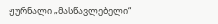ჟურნალი „მასწავლებელი“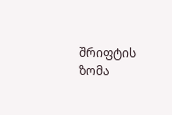შრიფტის ზომა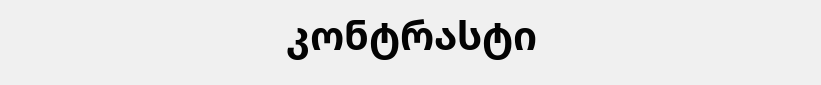კონტრასტი